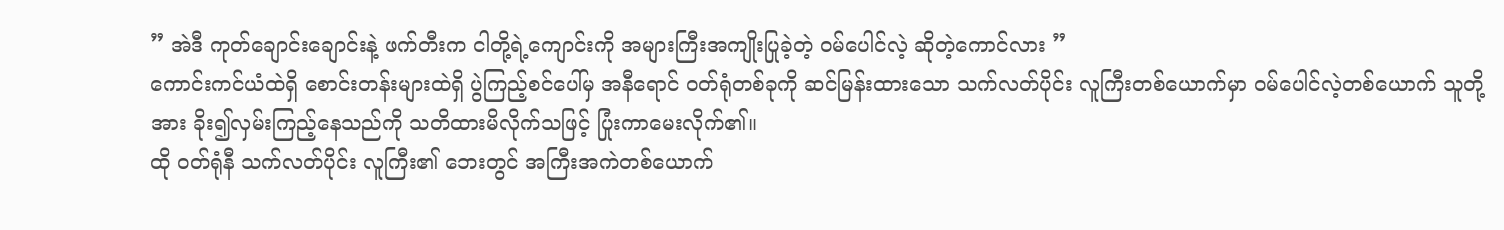” အဲဒီ ကုတ်ချောင်းချောင်းနဲ့ ဖက်တီးက ငါတို့ရဲ့ကျောင်းကို အများကြီးအကျိုးပြုခဲ့တဲ့ ဝမ်ပေါင်လဲ့ ဆိုတဲ့ကောင်လား ”
ကောင်းကင်ယံထဲရှိ စောင်းတန်းများထဲရှိ ပွဲကြည့်စင်ပေါ်မှ အနီရောင် ဝတ်ရုံတစ်ခုကို ဆင်မြန်းထားသော သက်လတ်ပိုင်း လူကြီးတစ်ယောက်မှာ ဝမ်ပေါင်လဲ့တစ်ယောက် သူတို့အား ခိုး၍လှမ်းကြည့်နေသည်ကို သတိထားမိလိုက်သဖြင့် ပြုံးကာမေးလိုက်၏။
ထို ဝတ်ရုံနီ သက်လတ်ပိုင်း လူကြီး၏ ဘေးတွင် အကြီးအကဲတစ်ယောက်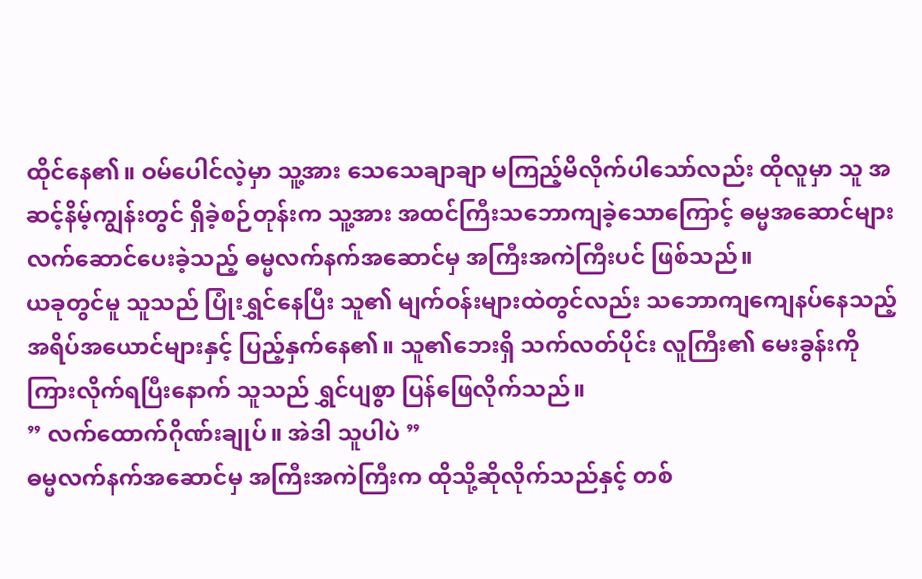ထိုင်နေ၏။ ဝမ်ပေါင်လဲ့မှာ သူ့အား သေသေချာချာ မကြည့်မိလိုက်ပါသော်လည်း ထိုလူမှာ သူ အဆင့်နိမ့်ကျွန်းတွင် ရှိခဲ့စဉ်တုန်းက သူ့အား အထင်ကြီးသဘောကျခဲ့သောကြောင့် ဓမ္မအဆောင်များ လက်ဆောင်ပေးခဲ့သည့် ဓမ္မလက်နက်အဆောင်မှ အကြီးအကဲကြီးပင် ဖြစ်သည်။
ယခုတွင်မူ သူသည် ပြုံးရွှင်နေပြီး သူ၏ မျက်ဝန်းများထဲတွင်လည်း သဘောကျကျေနပ်နေသည့် အရိပ်အယောင်များနှင့် ပြည့်နှက်နေ၏။ သူ၏ဘေးရှိ သက်လတ်ပိုင်း လူကြီး၏ မေးခွန်းကို ကြားလိုက်ရပြီးနောက် သူသည် ရွှင်ပျစွာ ပြန်ဖြေလိုက်သည်။
” လက်ထောက်ဂိုဏ်းချုပ်။ အဲဒါ သူပါပဲ ”
ဓမ္မလက်နက်အဆောင်မှ အကြီးအကဲကြီးက ထိုသို့ဆိုလိုက်သည်နှင့် တစ်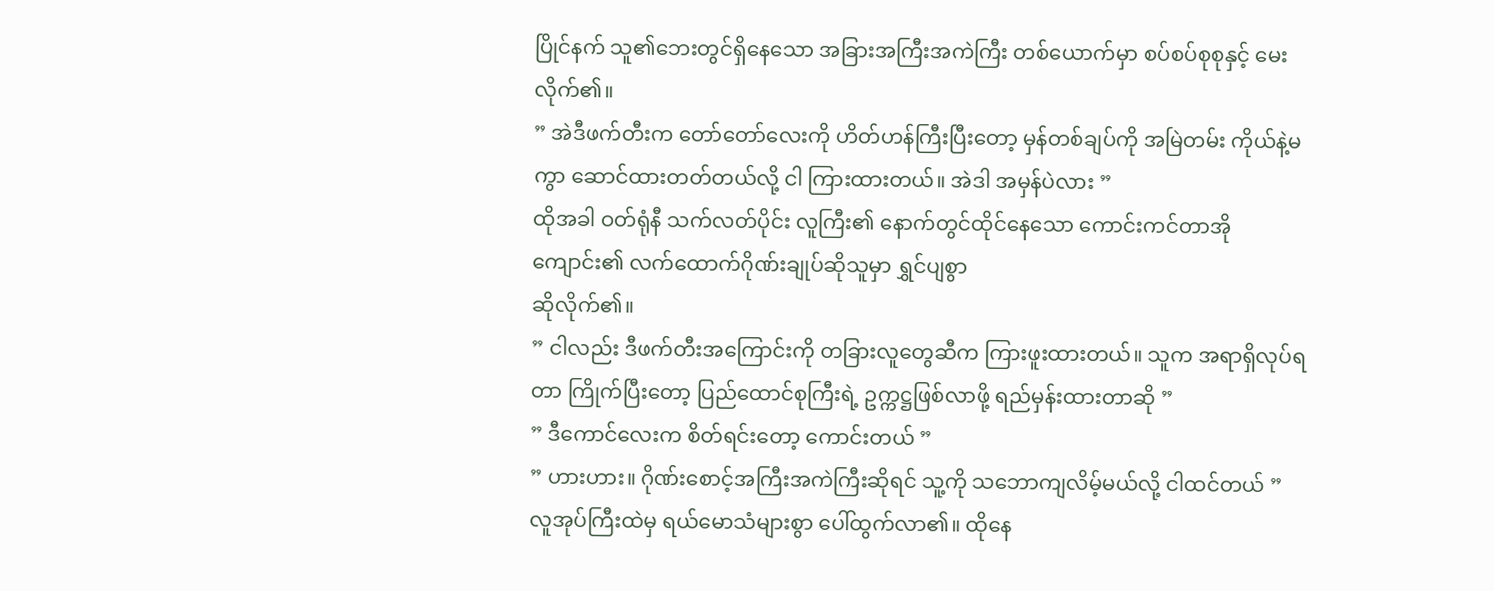ပြိုင်နက် သူ၏ဘေးတွင်ရှိနေသော အခြားအကြီးအကဲကြီး တစ်ယောက်မှာ စပ်စပ်စုစုနှင့် မေးလိုက်၏။
” အဲဒီဖက်တီးက တော်တော်လေးကို ဟိတ်ဟန်ကြီးပြီးတော့ မှန်တစ်ချပ်ကို အမြဲတမ်း ကိုယ်နဲ့မကွာ ဆောင်ထားတတ်တယ်လို့ ငါ ကြားထားတယ်။ အဲဒါ အမှန်ပဲလား ”
ထိုအခါ ဝတ်ရုံနီ သက်လတ်ပိုင်း လူကြီး၏ နောက်တွင်ထိုင်နေသော ကောင်းကင်တာအိုကျောင်း၏ လက်ထောက်ဂိုဏ်းချုပ်ဆိုသူမှာ ရွှင်ပျစွာ
ဆိုလိုက်၏။
” ငါလည်း ဒီဖက်တီးအကြောင်းကို တခြားလူတွေဆီက ကြားဖူးထားတယ်။ သူက အရာရှိလုပ်ရတာ ကြိုက်ပြီးတော့ ပြည်ထောင်စုကြီးရဲ့ ဥက္ကဋ္ဌဖြစ်လာဖို့ ရည်မှန်းထားတာဆို ”
” ဒီကောင်လေးက စိတ်ရင်းတော့ ကောင်းတယ် ”
” ဟားဟား။ ဂိုဏ်းစောင့်အကြီးအကဲကြီးဆိုရင် သူ့ကို သဘောကျလိမ့်မယ်လို့ ငါထင်တယ် ”
လူအုပ်ကြီးထဲမှ ရယ်မောသံများစွာ ပေါ်ထွက်လာ၏။ ထိုနေ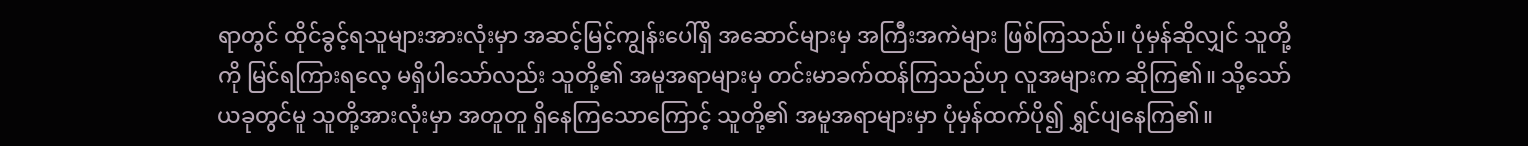ရာတွင် ထိုင်ခွင့်ရသူများအားလုံးမှာ အဆင့်မြင့်ကျွန်းပေါ်ရှိ အဆောင်များမှ အကြီးအကဲများ ဖြစ်ကြသည်။ ပုံမှန်ဆိုလျှင် သူတို့ကို မြင်ရကြားရလေ့ မရှိပါသော်လည်း သူတို့၏ အမူအရာများမှ တင်းမာခက်ထန်ကြသည်ဟု လူအများက ဆိုကြ၏။ သို့သော် ယခုတွင်မူ သူတို့အားလုံးမှာ အတူတူ ရှိနေကြသောကြောင့် သူတို့၏ အမူအရာများမှာ ပုံမှန်ထက်ပို၍ ရွှင်ပျနေကြ၏။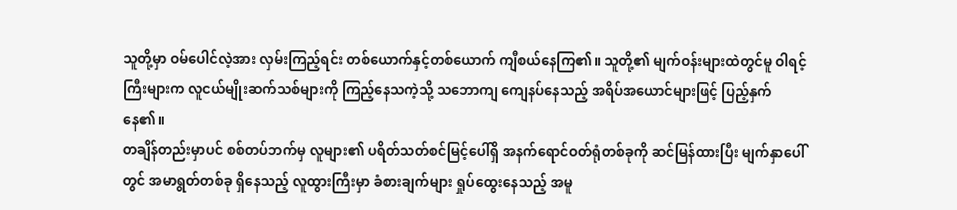သူတို့မှာ ဝမ်ပေါင်လဲ့အား လှမ်းကြည့်ရင်း တစ်ယောက်နှင့်တစ်ယောက် ကျီစယ်နေကြ၏။ သူတို့၏ မျက်ဝန်းများထဲတွင်မူ ဝါရင့်ကြီးများက လူငယ်မျိုးဆက်သစ်များကို ကြည့်နေသကဲ့သို့ သဘောကျ ကျေနပ်နေသည့် အရိပ်အယောင်များဖြင့် ပြည့်နှက်နေ၏။
တချိန်တည်းမှာပင် စစ်တပ်ဘက်မှ လူများ၏ ပရိတ်သတ်စင်မြင့်ပေါ်ရှိ အနက်ရောင်ဝတ်ရုံတစ်ခုကို ဆင်မြန်ထားပြီး မျက်နှာပေါ်တွင် အမာရွတ်တစ်ခု ရှိနေသည့် လူထွားကြီးမှာ ခံစားချက်များ ရှုပ်ထွေးနေသည့် အမူ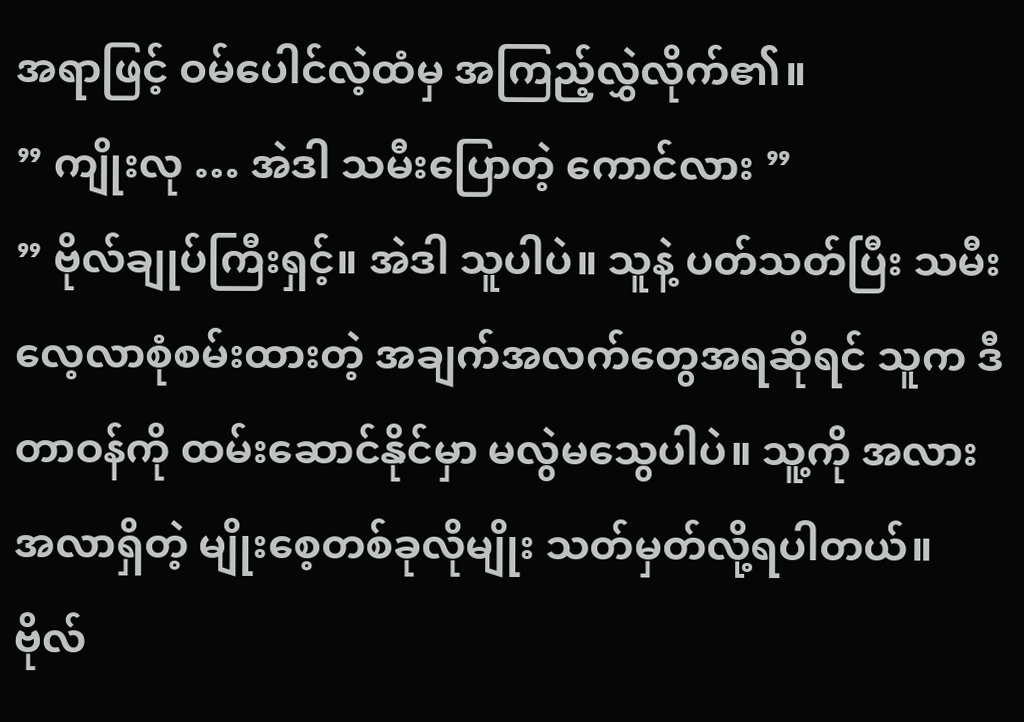အရာဖြင့် ဝမ်ပေါင်လဲ့ထံမှ အကြည့်လွှဲလိုက်၏။
” ကျိုးလု … အဲဒါ သမီးပြောတဲ့ ကောင်လား ”
” ဗိုလ်ချုပ်ကြီးရှင့်။ အဲဒါ သူပါပဲ။ သူနဲ့ ပတ်သတ်ပြီး သမီးလေ့လာစုံစမ်းထားတဲ့ အချက်အလက်တွေအရဆိုရင် သူက ဒီတာဝန်ကို ထမ်းဆောင်နိုင်မှာ မလွဲမသွေပါပဲ။ သူ့ကို အလားအလာရှိတဲ့ မျိုးစေ့တစ်ခုလိုမျိုး သတ်မှတ်လို့ရပါတယ်။ ဗိုလ်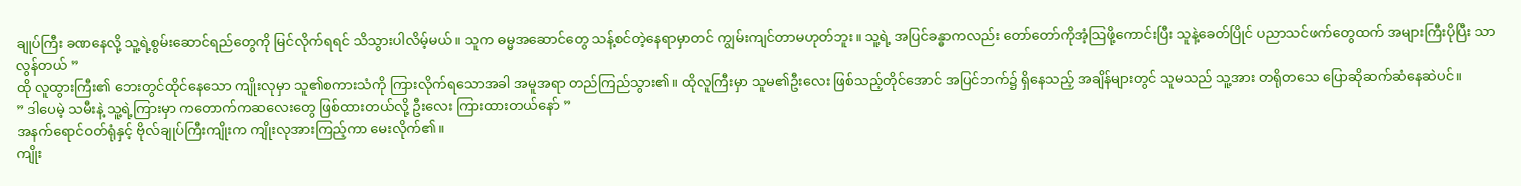ချုပ်ကြီး ခဏနေလို့ သူ့ရဲ့စွမ်းဆောင်ရည်တွေကို မြင်လိုက်ရရင် သိသွားပါလိမ့်မယ်။ သူက ဓမ္မအဆောင်တွေ သန့်စင်တဲ့နေရာမှာတင် ကျွမ်းကျင်တာမဟုတ်ဘူး။ သူ့ရဲ့ အပြင်ခန္ဓာကလည်း တော်တော်ကိုအံ့သြဖို့ကောင်းပြီး သူနဲ့ခေတ်ပြိုင် ပညာသင်ဖက်တွေထက် အများကြီးပိုပြီး သာလွန်တယ် ”
ထို လူထွားကြီး၏ ဘေးတွင်ထိုင်နေသော ကျိုးလုမှာ သူ၏စကားသံကို ကြားလိုက်ရသောအခါ အမူအရာ တည်ကြည်သွား၏။ ထိုလူကြီးမှာ သူမ၏ဦးလေး ဖြစ်သည့်တိုင်အောင် အပြင်ဘက်၌ ရှိနေသည့် အချိန်များတွင် သူမသည် သူ့အား တရိုတသေ ပြောဆိုဆက်ဆံနေဆဲပင်။
” ဒါပေမဲ့ သမီးနဲ့ သူ့ရဲ့ကြားမှာ ကတောက်ကဆလေးတွေ ဖြစ်ထားတယ်လို့ ဦးလေး ကြားထားတယ်နော် ”
အနက်ရောင်ဝတ်ရုံနှင့် ဗိုလ်ချုပ်ကြီးကျိုးက ကျိုးလုအားကြည့်ကာ မေးလိုက်၏။
ကျိုး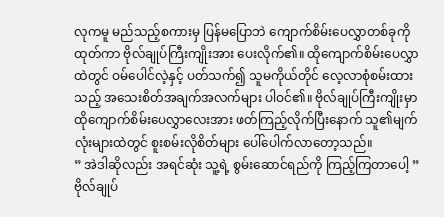လုကမူ မည်သည့်စကားမှ ပြန်မပြောဘဲ ကျောက်စိမ်းပေလွှာတစ်ခုကို ထုတ်ကာ ဗိုလ်ချုပ်ကြီးကျိုးအား ပေးလိုက်၏။ ထိုကျောက်စိမ်းပေလွှာထဲတွင် ဝမ်ပေါင်လဲ့နှင့် ပတ်သက်၍ သူမကိုယ်တိုင် လေ့လာစုံစမ်းထားသည့် အသေးစိတ်အချက်အလက်များ ပါဝင်၏။ ဗိုလ်ချုပ်ကြီးကျိုးမှာ ထိုကျောက်စိမ်းပေလွှာလေးအား ဖတ်ကြည့်လိုက်ပြီးနောက် သူ၏မျက်လုံးများထဲတွင် စူးစမ်းလိုစိတ်များ ပေါ်ပေါက်လာတော့သည်။
” အဲဒါဆိုလည်း အရင်ဆုံး သူ့ရဲ့ စွမ်းဆောင်ရည်ကို ကြည့်ကြတာပေါ့ ”
ဗိုလ်ချုပ်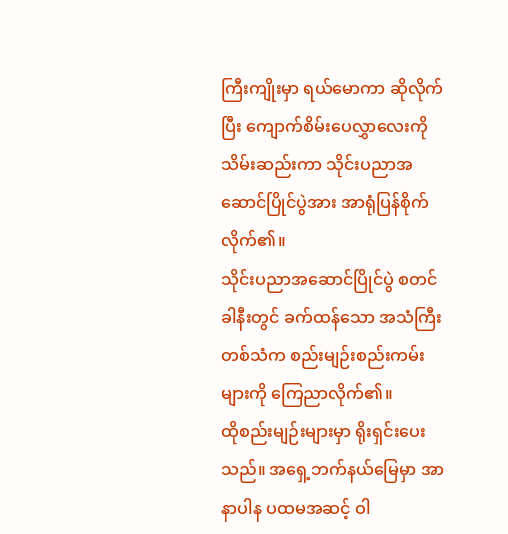ကြီးကျိုးမှာ ရယ်မောကာ ဆိုလိုက်ပြီး ကျောက်စိမ်းပေလွှာလေးကို သိမ်းဆည်းကာ သိုင်းပညာအဆောင်ပြိုင်ပွဲအား အာရုံပြန်စိုက်လိုက်၏။
သိုင်းပညာအဆောင်ပြိုင်ပွဲ စတင်ခါနီးတွင် ခက်ထန်သော အသံကြီးတစ်သံက စည်းမျဉ်းစည်းကမ်းများကို ကြေညာလိုက်၏။
ထိုစည်းမျဉ်းများမှာ ရိုးရှင်းပေးသည်။ အရှေ့ဘက်နယ်မြေမှာ အာနာပါန ပထမအဆင့် ဝါ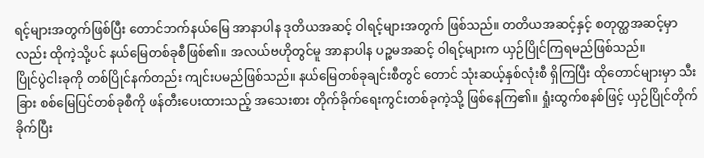ရင့်များအတွက်ဖြစ်ပြီး တောင်ဘက်နယ်မြေ အာနာပါန ဒုတိယအဆင့် ဝါရင့်များအတွက် ဖြစ်သည်။ တတိယအဆင့်နှင့် စတုတ္ထအဆင့်မှာလည်း ထိုကဲ့သို့ပင် နယ်မြေတစ်ခုစီဖြစ်၏။ အလယ်ဗဟိုတွင်မူ အာနာပါန ပဉ္စမအဆင့် ဝါရင့်များက ယှဉ်ပြိုင်ကြရမည်ဖြစ်သည်။
ပြိုင်ပွဲငါးခုကို တစ်ပြိုင်နက်တည်း ကျင်းပမည်ဖြစ်သည်။ နယ်မြေတစ်ခုချင်းစီတွင် တောင် သုံးဆယ့်နှစ်လုံးစီ ရှိကြပြီး ထိုတောင်များမှာ သီးခြား စစ်မြေပြင်တစ်ခုစီကို ဖန်တီးပေးထားသည့် အသေးစား တိုက်ခိုက်ရေးကွင်းတစ်ခုကဲ့သို့ ဖြစ်နေကြ၏။ ရှုံးထွက်စနစ်ဖြင့် ယှဉ်ပြိုင်တိုက်ခိုက်ပြီး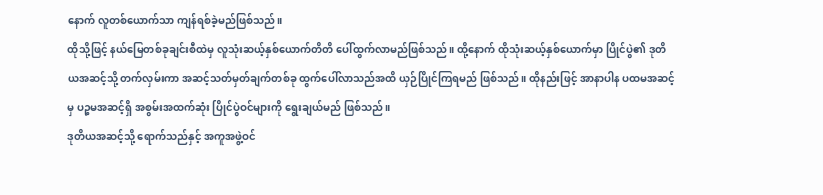နောက် လူတစ်ယောက်သာ ကျန်ရစ်ခဲ့မည်ဖြစ်သည်။
ထိုသို့ဖြင့် နယ်မြေတစ်ခုချင်းစီထဲမှ လူသုံးဆယ့်နှစ်ယောက်တိတိ ပေါ်ထွက်လာမည်ဖြစ်သည်။ ထို့နောက် ထိုသုံးဆယ့်နှစ်ယောက်မှာ ပြိုင်ပွဲ၏ ဒုတိယအဆင့်သို့ တက်လှမ်းကာ အဆင့်သတ်မှတ်ချက်တစ်ခု ထွက်ပေါ်လာသည်အထိ ယှဉ်ပြိုင်ကြရမည် ဖြစ်သည်။ ထိုနည်းဖြင့် အာနာပါန ပထမအဆင့်မှ ပဉ္စမအဆင့်ရှိ အစွမ်းအထက်ဆုံး ပြိုင်ပွဲဝင်များကို ရွေးချယ်မည် ဖြစ်သည်။
ဒုတိယအဆင့်သို့ ရောက်သည်နှင့် အကူအဖွဲ့ဝင်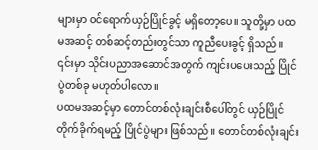များမှာ ဝင်ရောက်ယှဉ်ပြိုင်ခွင့် မရှိတော့ပေ။ သူတို့မှာ ပထမအဆင့် တစ်ဆင့်တည်းတွင်သာ ကူညီပေးခွင့် ရှိသည်။ ၎င်းမှာ သိုင်းပညာအဆောင်အတွက် ကျင်းပပေးသည့် ပြိုင်ပွဲတစ်ခု မဟုတ်ပါလော။
ပထမအဆင့်မှာ တောင်တစ်လုံးချင်းစီပေါ်တွင် ယှဉ်ပြိုင်တိုက်ခိုက်ရမည့် ပြိုင်ပွဲများ ဖြစ်သည်။ တောင်တစ်လုံးချင်း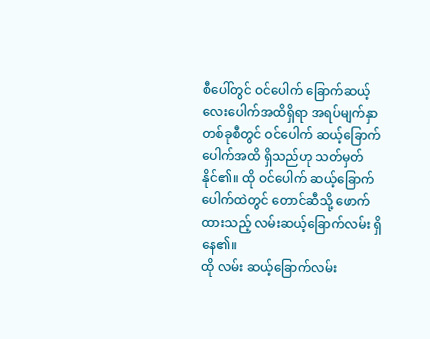စီပေါ်တွင် ဝင်ပေါက် ခြောက်ဆယ့်လေးပေါက်အထိရှိရာ အရပ်မျက်နှာတစ်ခုစီတွင် ဝင်ပေါက် ဆယ့်ခြောက်ပေါက်အထိ ရှိသည်ဟု သတ်မှတ်နိုင်၏။ ထို ဝင်ပေါက် ဆယ့်ခြောက်ပေါက်ထဲတွင် တောင်ဆီသို့ ဖောက်ထားသည့် လမ်းဆယ့်ခြောက်လမ်း ရှိနေ၏။
ထို လမ်း ဆယ့်ခြောက်လမ်း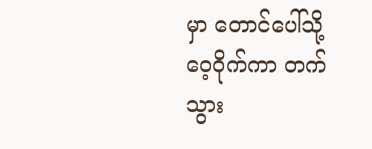မှာ တောင်ပေါ်သို့ ဝေ့ဝိုက်ကာ တက်သွား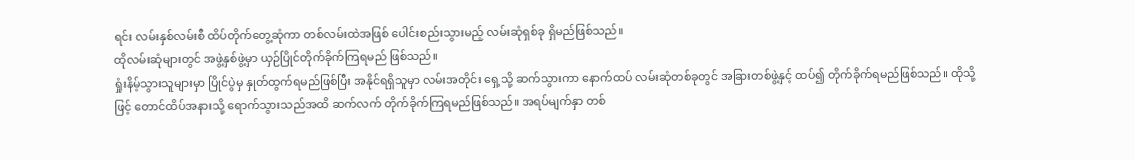ရင်း လမ်းနှစ်လမ်းစီ ထိပ်တိုက်တွေ့ဆုံကာ တစ်လမ်းထဲအဖြစ် ပေါင်းစည်းသွားမည့် လမ်းဆုံရှစ်ခု ရှိမည်ဖြစ်သည်။
ထိုလမ်းဆုံများတွင် အဖွဲ့နှစ်ဖွဲ့မှာ ယှဉ်ပြိုင်တိုက်ခိုက်ကြရမည် ဖြစ်သည်။
ရှုံးနိမ့်သွားသူများမှာ ပြိုင်ပွဲမှ နှုတ်ထွက်ရမည်ဖြစ်ပြီး အနိုင်ရရှိသူမှာ လမ်းအတိုင်း ရှေ့သို့ ဆက်သွားကာ နောက်ထပ် လမ်းဆုံတစ်ခုတွင် အခြားတစ်ဖွဲ့နှင့် ထပ်၍ တိုက်ခိုက်ရမည်ဖြစ်သည်။ ထိုသို့ဖြင့် တောင်ထိပ်အနားသို့ ရောက်သွားသည်အထိ ဆက်လက် တိုက်ခိုက်ကြရမည်ဖြစ်သည်။ အရပ်မျက်နှာ တစ်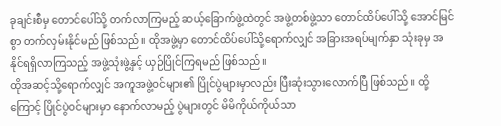ခုချင်းစီမှ တောင်ပေါ်သို့ တက်လာကြမည့် ဆယ့်ခြောက်ဖွဲ့ထဲတွင် အဖွဲ့တစ်ဖွဲ့သာ တောင်ထိပ်ပေါ်သို့ အောင်မြင်စွာ တက်လှမ်းနိုင်မည် ဖြစ်သည်။ ထိုအဖွဲ့မှာ တောင်ထိပ်ပေါ်သို့ရောက်လျှင် အခြားအရပ်မျက်နှာ သုံးခုမှ အနိုင်ရရှိလာကြသည့် အဖွဲ့သုံးဖွဲ့နှင့် ယှဉ်ပြိုင်ကြရမည် ဖြစ်သည်။
ထိုအဆင့်သို့ရောက်လျှင် အကူအဖွဲ့ဝင်များ၏ ပြိုင်ပွဲများမှာလည်း ပြီးဆုံးသွားလောက်ပြီ ဖြစ်သည်။ ထို့ကြောင့် ပြိုင်ပွဲဝင်များမှာ နောက်လာမည့် ပွဲများတွင် မိမိကိုယ်ကိုယ်သာ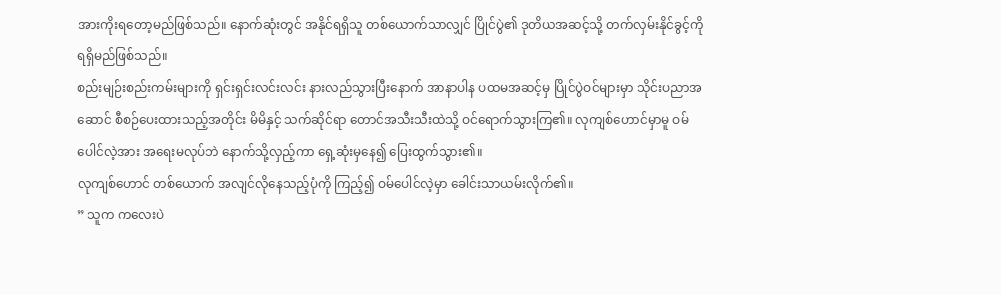အားကိုးရတော့မည်ဖြစ်သည်။ နောက်ဆုံးတွင် အနိုင်ရရှိသူ တစ်ယောက်သာလျှင် ပြိုင်ပွဲ၏ ဒုတိယအဆင့်သို့ တက်လှမ်းနိုင်ခွင့်ကို ရရှိမည်ဖြစ်သည်။
စည်းမျဉ်းစည်းကမ်းများကို ရှင်းရှင်းလင်းလင်း နားလည်သွားပြီးနောက် အာနာပါန ပထမအဆင့်မှ ပြိုင်ပွဲဝင်များမှာ သိုင်းပညာအဆောင် စီစဉ်ပေးထားသည့်အတိုင်း မိမိနှင့် သက်ဆိုင်ရာ တောင်အသီးသီးထဲသို့ ဝင်ရောက်သွားကြ၏။ လုကျစ်ဟောင်မှာမူ ဝမ်ပေါင်လဲ့အား အရေးမလုပ်ဘဲ နောက်သို့လှည့်ကာ ရှေ့ဆုံးမှနေ၍ ပြေးထွက်သွား၏။
လုကျစ်ဟောင် တစ်ယောက် အလျင်လိုနေသည့်ပုံကို ကြည့်၍ ဝမ်ပေါင်လဲ့မှာ ခေါင်းသာယမ်းလိုက်၏။
” သူက ကလေးပဲ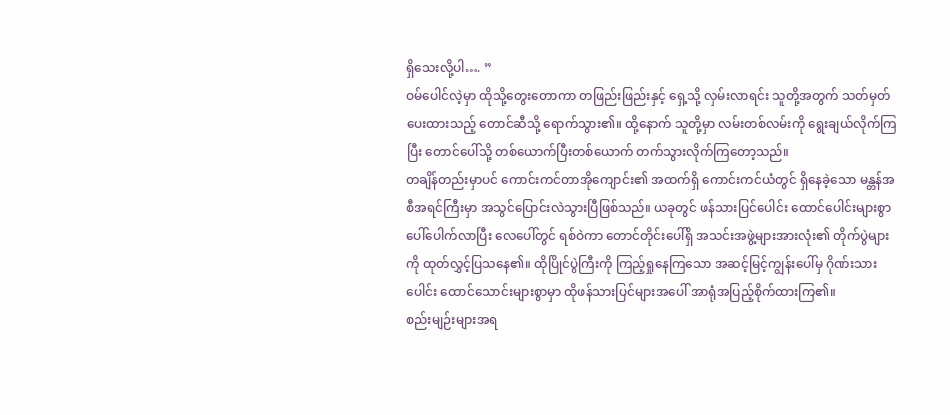ရှိသေးလို့ပါ…. ”
ဝမ်ပေါင်လဲ့မှာ ထိုသို့တွေးတောကာ တဖြည်းဖြည်းနှင့် ရှေ့သို့ လှမ်းလာရင်း သူတို့အတွက် သတ်မှတ်ပေးထားသည့် တောင်ဆီသို့ ရောက်သွား၏။ ထို့နောက် သူတို့မှာ လမ်းတစ်လမ်းကို ရွေးချယ်လိုက်ကြပြီး တောင်ပေါ်သို့ တစ်ယောက်ပြီးတစ်ယောက် တက်သွားလိုက်ကြတော့သည်။
တချိန်တည်းမှာပင် ကောင်းကင်တာအိုကျောင်း၏ အထက်ရှိ ကောင်းကင်ယံတွင် ရှိနေခဲ့သော မန္တန်အစီအရင်ကြီးမှာ အသွင်ပြောင်းလဲသွားပြီဖြစ်သည်။ ယခုတွင် ဖန်သားပြင်ပေါင်း ထောင်ပေါင်းများစွာ ပေါ်ပေါက်လာပြီး လေပေါ်တွင် ရစ်ဝဲကာ တောင်တိုင်းပေါ်ရှိ အသင်းအဖွဲ့များအားလုံး၏ တိုက်ပွဲများကို ထုတ်လွှင့်ပြသနေ၏။ ထိုပြိုင်ပွဲကြီးကို ကြည့်ရှုနေကြသော အဆင့်မြင့်ကျွန်းပေါ်မှ ဂိုဏ်းသားပေါင်း ထောင်သောင်းများစွာမှာ ထိုဖန်သားပြင်များအပေါ် အာရုံအပြည့်စိုက်ထားကြ၏။
စည်းမျဉ်းများအရ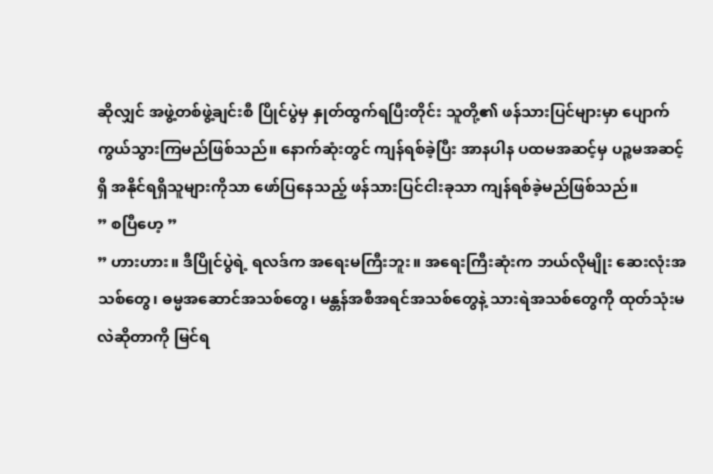ဆိုလျှင် အဖွဲ့တစ်ဖွဲ့ချင်းစီ ပြိုင်ပွဲမှ နှုတ်ထွက်ရပြီးတိုင်း သူတို့၏ ဖန်သားပြင်များမှာ ပျောက်ကွယ်သွားကြမည်ဖြစ်သည်။ နောက်ဆုံးတွင် ကျန်ရစ်ခဲ့ပြီး အာနပါန ပထမအဆင့်မှ ပဉ္စမအဆင့်ရှိ အနိုင်ရရှိသူများကိုသာ ဖော်ပြနေသည့် ဖန်သားပြင်ငါးခုသာ ကျန်ရစ်ခဲ့မည်ဖြစ်သည်။
” စပြီဟေ့ ”
” ဟားဟား။ ဒီပြိုင်ပွဲရဲ့ ရလဒ်က အရေးမကြီးဘူး။ အရေးကြီးဆုံးက ဘယ်လိုမျိုး ဆေးလုံးအသစ်တွေ၊ ဓမ္မအဆောင်အသစ်တွေ၊ မန္တန်အစီအရင်အသစ်တွေနဲ့ သားရဲအသစ်တွေကို ထုတ်သုံးမလဲဆိုတာကို မြင်ရ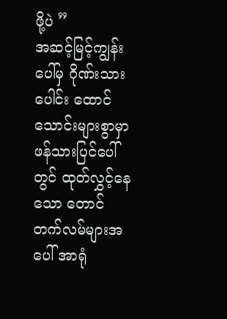ဖို့ပဲ ”
အဆင့်မြင့်ကျွန်းပေါ်မှ ဂိုဏ်းသားပေါင်း ထောင်သောင်းများစွာမှာ ဖန်သားပြင်ပေါ်တွင် ထုတ်လွှင့်နေသော တောင်တက်လမ်များအပေါ် အာရုံ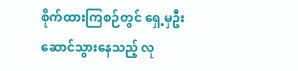စိုက်ထားကြစဉ်တွင် ရှေ့မှဦးဆောင်သွားနေသည့် လု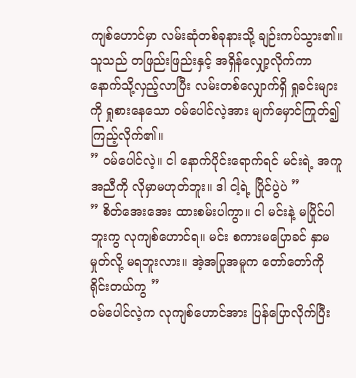ကျစ်ဟောင်မှာ လမ်းဆုံတစ်ခုနားသို့ ချဉ်းကပ်သွား၏။ သူသည် တဖြည်းဖြည်းနှင့် အရှိန်လျှော့လိုက်ကာ နောက်သို့လှည့်လာပြီး လမ်းတစ်လျှောက်ရှိ ရှုခင်းများကို ရှုစားနေသော ဝမ်ပေါင်လဲ့အား မျက်မှောင်ကြုတ်၍ ကြည့်လိုက်၏။
” ဝမ်ပေါင်လဲ့။ ငါ နောက်ပိုင်းရောက်ရင် မင်းရဲ့ အကူအညီကို လိုမှာမဟုတ်ဘူး။ ဒါ ငါ့ရဲ့ ပြိုင်ပွဲပဲ ”
” စိတ်အေးအေး ထားစမ်းပါကွာ။ ငါ မင်းနဲ့ မပြိုင်ပါဘူးကွ လုကျစ်ဟောင်ရ။ မင်း စကားမပြောခင် နှာမမှုတ်လို့ မရဘူးလား။ အဲ့အပြုအမူက တော်တော်ကို ရိုင်းတယ်ကွ ”
ဝမ်ပေါင်လဲ့က လုကျစ်ဟောင်အား ပြန်ပြောလိုက်ပြီး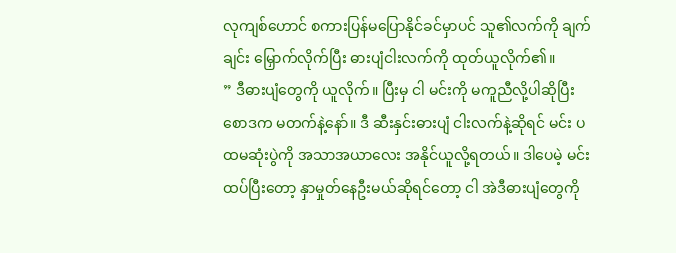လုကျစ်ဟောင် စကားပြန်မပြောနိုင်ခင်မှာပင် သူ၏လက်ကို ချက်ချင်း မြှောက်လိုက်ပြီး ဓားပျံငါးလက်ကို ထုတ်ယူလိုက်၏။
” ဒီဓားပျံတွေကို ယူလိုက်။ ပြီးမှ ငါ မင်းကို မကူညီလို့ပါဆိုပြီး စောဒက မတက်နဲ့နော်။ ဒီ ဆီးနှင်းဓားပျံ ငါးလက်နဲ့ဆိုရင် မင်း ပထမဆုံးပွဲကို အသာအယာလေး အနိုင်ယူလို့ရတယ်။ ဒါပေမဲ့ မင်း ထပ်ပြီးတော့ နှာမှုတ်နေဦးမယ်ဆိုရင်တော့ ငါ အဲဒီဓားပျံတွေကို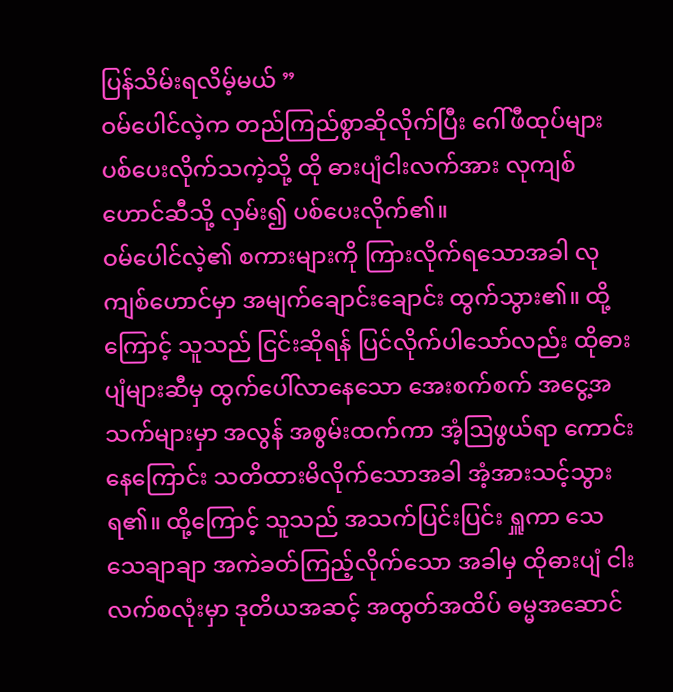ပြန်သိမ်းရလိမ့်မယ် ”
ဝမ်ပေါင်လဲ့က တည်ကြည်စွာဆိုလိုက်ပြီး ဂေါ်ဖီထုပ်များ ပစ်ပေးလိုက်သကဲ့သို့ ထို ဓားပျံငါးလက်အား လုကျစ်ဟောင်ဆီသို့ လှမ်း၍ ပစ်ပေးလိုက်၏။
ဝမ်ပေါင်လဲ့၏ စကားများကို ကြားလိုက်ရသောအခါ လုကျစ်ဟောင်မှာ အမျက်ချောင်းချောင်း ထွက်သွား၏။ ထို့ကြောင့် သူသည် ငြင်းဆိုရန် ပြင်လိုက်ပါသော်လည်း ထိုဓားပျံများဆီမှ ထွက်ပေါ်လာနေသော အေးစက်စက် အငွေ့အသက်များမှာ အလွန် အစွမ်းထက်ကာ အံ့ဩဖွယ်ရာ ကောင်းနေကြောင်း သတိထားမိလိုက်သောအခါ အံ့အားသင့်သွားရ၏။ ထို့ကြောင့် သူသည် အသက်ပြင်းပြင်း ရှူကာ သေသေချာချာ အကဲခတ်ကြည့်လိုက်သော အခါမှ ထိုဓားပျံ ငါးလက်စလုံးမှာ ဒုတိယအဆင့် အထွတ်အထိပ် ဓမ္မအဆောင်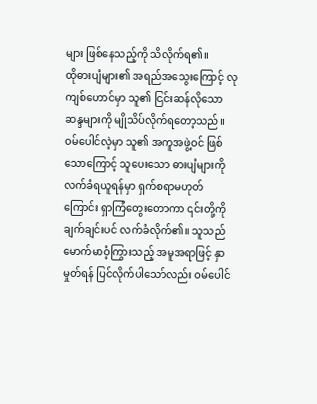များ ဖြစ်နေသည့်ကို သိလိုက်ရ၏။
ထိုဓားပျံများ၏ အရည်အသွေးကြောင့် လုကျစ်ဟောင်မှာ သူ၏ ငြင်းဆန်လိုသော ဆန္ဒများကို မျိုသိပ်လိုက်ရတော့သည်။ ဝမ်ပေါင်လဲ့မှာ သူ၏ အကူအဖွဲ့ဝင် ဖြစ်သောကြောင့် သူပေးသော ဓားပျံများကို လက်ခံရယူရန်မှာ ရှက်စရာမဟုတ်ကြောင်း ရှာကြံတွေးတောကာ ၎င်းတို့ကို ချက်ချင်းပင် လက်ခံလိုက်၏။ သူသည် မောက်မာဝံ့ကြွားသည့် အမူအရာဖြင့် နှာမှုတ်ရန် ပြင်လိုက်ပါသော်လည်း ဝမ်ပေါင်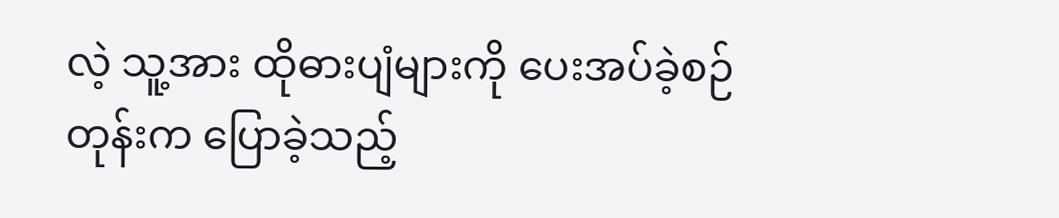လဲ့ သူ့အား ထိုဓားပျံများကို ပေးအပ်ခဲ့စဉ်တုန်းက ပြောခဲ့သည့်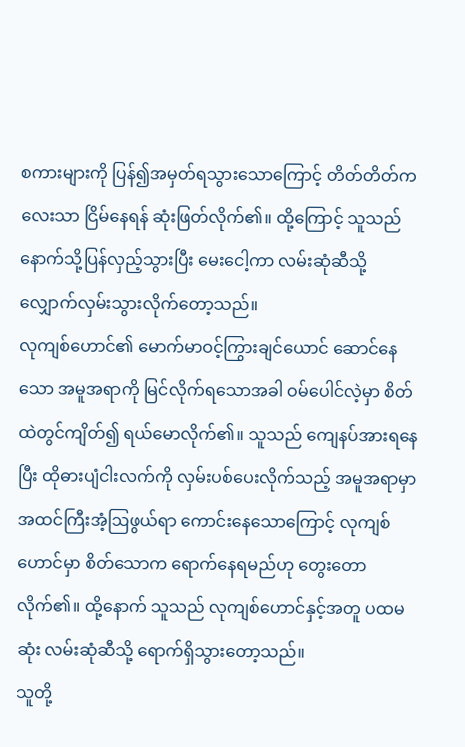စကားများကို ပြန်၍အမှတ်ရသွားသောကြောင့် တိတ်တိတ်ကလေးသာ ငြိမ်နေရန် ဆုံးဖြတ်လိုက်၏။ ထို့ကြောင့် သူသည် နောက်သို့ပြန်လှည့်သွားပြီး မေးငေါ့ကာ လမ်းဆုံဆီသို့ လျှောက်လှမ်းသွားလိုက်တော့သည်။
လုကျစ်ဟောင်၏ မောက်မာဝင့်ကြွားချင်ယောင် ဆောင်နေသော အမူအရာကို မြင်လိုက်ရသောအခါ ဝမ်ပေါင်လဲ့မှာ စိတ်ထဲတွင်ကျိတ်၍ ရယ်မောလိုက်၏။ သူသည် ကျေနပ်အားရနေပြီး ထိုဓားပျံငါးလက်ကို လှမ်းပစ်ပေးလိုက်သည့် အမူအရာမှာ အထင်ကြီးအံ့ဩဖွယ်ရာ ကောင်းနေသောကြောင့် လုကျစ်ဟောင်မှာ စိတ်သောက ရောက်နေရမည်ဟု တွေးတောလိုက်၏။ ထို့နောက် သူသည် လုကျစ်ဟောင်နှင့်အတူ ပထမဆုံး လမ်းဆုံဆီသို့ ရောက်ရှိသွားတော့သည်။
သူတို့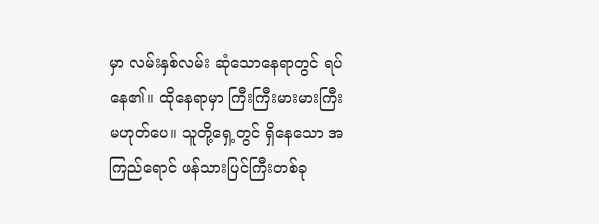မှာ လမ်းနှစ်လမ်း ဆုံသောနေရာတွင် ရပ်နေ၏။ ထိုနေရာမှာ ကြီးကြီးမားမားကြီးမဟုတ်ပေ။ သူတို့ရှေ့တွင် ရှိနေသော အကြည်ရောင် ဖန်သားပြင်ကြီးတစ်ခု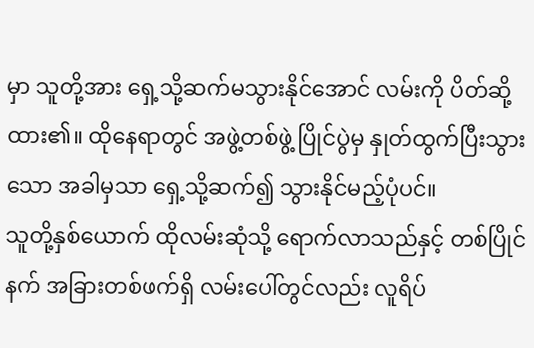မှာ သူတို့အား ရှေ့သို့ဆက်မသွားနိုင်အောင် လမ်းကို ပိတ်ဆို့ထား၏။ ထိုနေရာတွင် အဖွဲ့တစ်ဖွဲ့ ပြိုင်ပွဲမှ နှုတ်ထွက်ပြီးသွားသော အခါမှသာ ရှေ့သို့ဆက်၍ သွားနိုင်မည့်ပုံပင်။
သူတို့နှစ်ယောက် ထိုလမ်းဆုံသို့ ရောက်လာသည်နှင့် တစ်ပြိုင်နက် အခြားတစ်ဖက်ရှိ လမ်းပေါ်တွင်လည်း လူရိပ်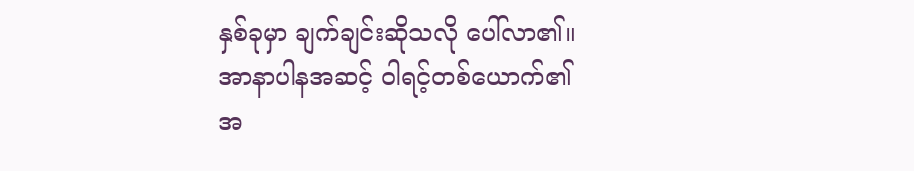နှစ်ခုမှာ ချက်ချင်းဆိုသလို ပေါ်လာ၏။ အာနာပါနအဆင့် ဝါရင့်တစ်ယောက်၏ အ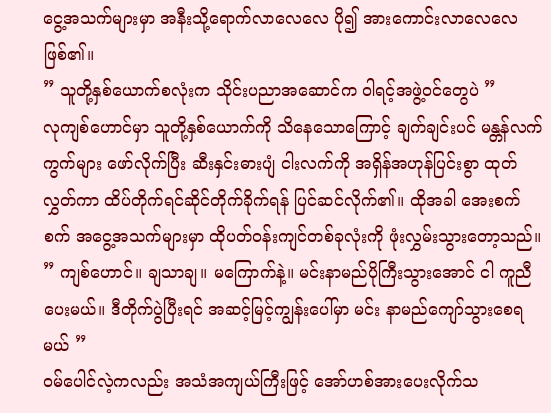ငွေ့အသက်များမှာ အနီးသို့ရောက်လာလေလေ ပို၍ အားကောင်းလာလေလေ ဖြစ်၏။
” သူတို့နှစ်ယောက်စလုံးက သိုင်းပညာအဆောင်က ဝါရင့်အဖွဲ့ဝင်တွေပဲ ”
လုကျစ်ဟောင်မှာ သူတို့နှစ်ယောက်ကို သိနေသောကြောင့် ချက်ချင်းပင် မန္တန်လက်ကွက်များ ဖော်လိုက်ပြီး ဆီးနှင်းဓားပျံ ငါးလက်ကို အရှိန်အဟုန်ပြင်းစွာ ထုတ်လွှတ်ကာ ထိပ်တိုက်ရင်ဆိုင်တိုက်ခိုက်ရန် ပြင်ဆင်လိုက်၏။ ထိုအခါ အေးစက်စက် အငွေ့အသက်များမှာ ထိုပတ်ဝန်းကျင်တစ်ခုလုံးကို ဖုံးလွှမ်းသွားတော့သည်။
” ကျစ်ဟောင်။ ချသာချ။ မကြောက်နဲ့။ မင်းနာမည်ပိုကြီးသွားအောင် ငါ ကူညီပေးမယ်။ ဒီတိုက်ပွဲပြီးရင် အဆင့်မြင့်ကျွန်းပေါ်မှာ မင်း နာမည်ကျော်သွားစေရမယ် ”
ဝမ်ပေါင်လဲ့ကလည်း အသံအကျယ်ကြီးဖြင့် အော်ဟစ်အားပေးလိုက်သ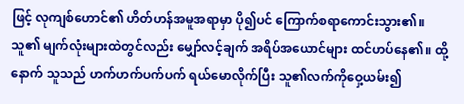ဖြင့် လုကျစ်ဟောင်၏ ဟိတ်ဟန်အမူအရာမှာ ပို၍ပင် ကြောက်စရာကောင်းသွား၏။ သူ၏ မျက်လုံးများထဲတွင်လည်း မျှော်လင့်ချက် အရိပ်အယောင်များ ထင်ဟပ်နေ၏။ ထို့နောက် သူသည် ဟက်ဟက်ပက်ပက် ရယ်မောလိုက်ပြီး သူ၏လက်ကိုဝှေ့ယမ်း၍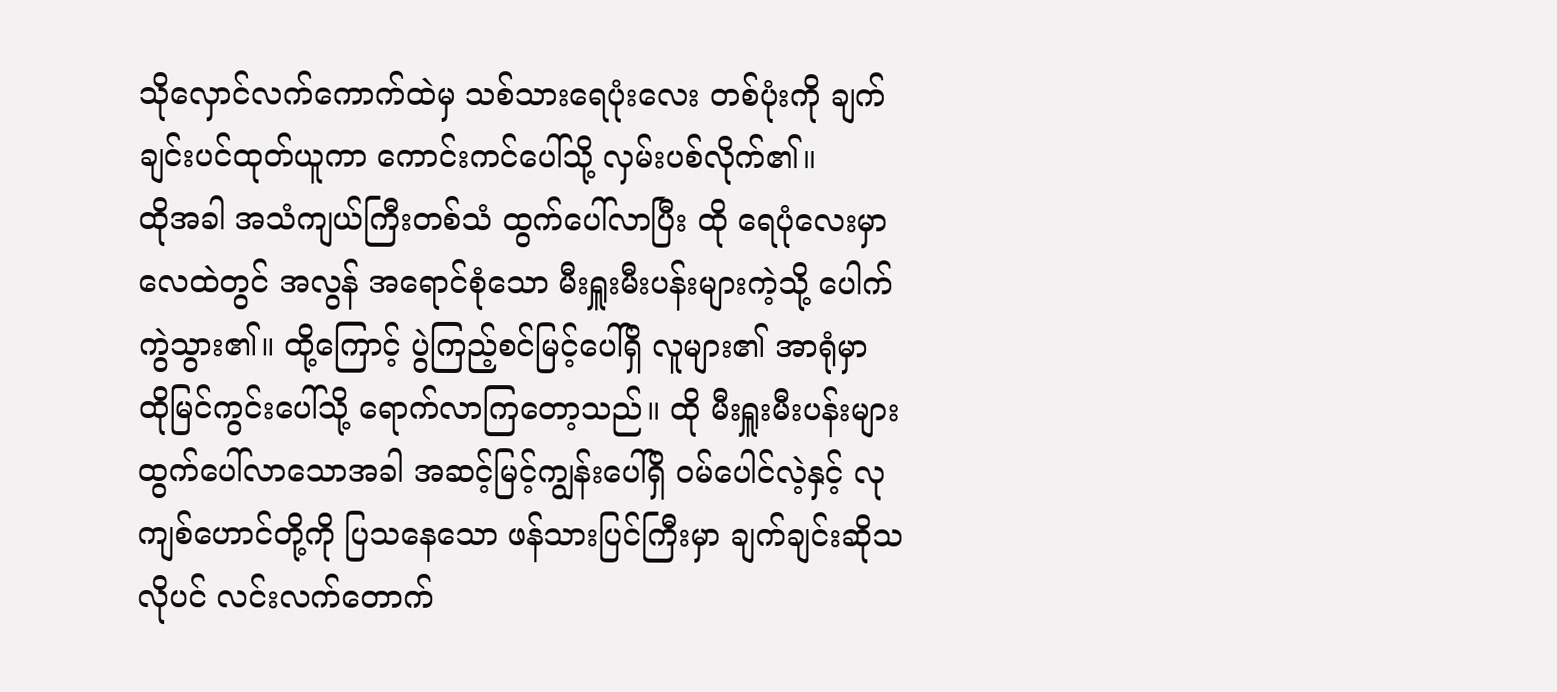သိုလှောင်လက်ကောက်ထဲမှ သစ်သားရေပုံးလေး တစ်ပုံးကို ချက်ချင်းပင်ထုတ်ယူကာ ကောင်းကင်ပေါ်သို့ လှမ်းပစ်လိုက်၏။
ထိုအခါ အသံကျယ်ကြီးတစ်သံ ထွက်ပေါ်လာပြီး ထို ရေပုံလေးမှာ လေထဲတွင် အလွန် အရောင်စုံသော မီးရှူးမီးပန်းများကဲ့သို့ ပေါက်ကွဲသွား၏။ ထို့ကြောင့် ပွဲကြည့်စင်မြင့်ပေါ်ရှိ လူများ၏ အာရုံမှာ ထိုမြင်ကွင်းပေါ်သို့ ရောက်လာကြတော့သည်။ ထို မီးရှူးမီးပန်းများ ထွက်ပေါ်လာသောအခါ အဆင့်မြင့်ကျွန်းပေါ်ရှိ ဝမ်ပေါင်လဲ့နှင့် လုကျစ်ဟောင်တို့ကို ပြသနေသော ဖန်သားပြင်ကြီးမှာ ချက်ချင်းဆိုသလိုပင် လင်းလက်တောက်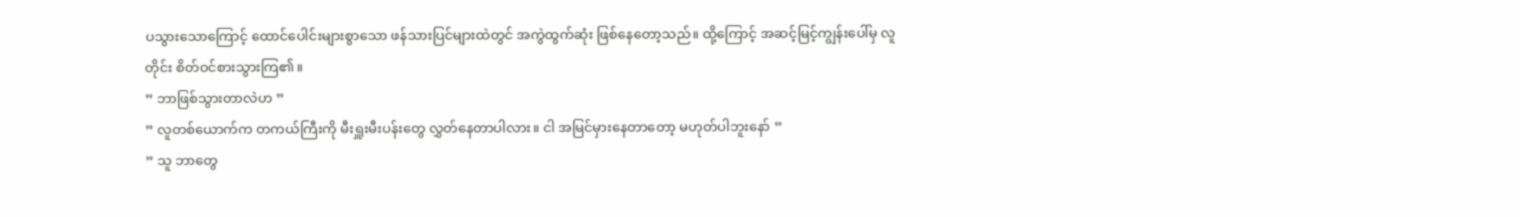ပသွားသောကြောင့် ထောင်ပေါင်းများစွာသော ဖန်သားပြင်များထဲတွင် အကွဲထွက်ဆုံး ဖြစ်နေတော့သည်။ ထို့ကြောင့် အဆင့်မြင့်ကျွန်းပေါ်မှ လူတိုင်း စိတ်ဝင်စားသွားကြ၏။
” ဘာဖြစ်သွားတာလဲဟ ”
” လူတစ်ယောက်က တကယ်ကြီးကို မီးရှူးမီးပန်းတွေ လွှတ်နေတာပါလား။ ငါ အမြင်မှားနေတာတော့ မဟုတ်ပါဘူးနော် ”
” သူ ဘာတွေ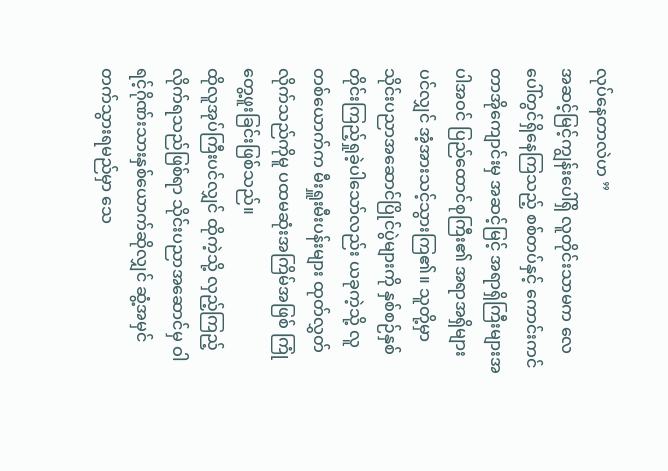လုပ်နေတာလဲဟ ”
အဆင့်မြင့်ကျွန်းပေါ်ရှိ လူတိုင်းသာမက လေပေါ်တွင်ရှိနေကြသည့် စစ်တပ်နှင့် ကောင်းကင်တာအိုကျောင်းမှ အဆင့်မြင့် အရာရှိကြီးများအပါအဝင် ပြည်ထောင်စုကြီး၏ အရာအရှိများပင်လျှင် အံ့အားသင့်သွားကြ၏။ သူတို့မှာ သိုင်းပညာအဆောင်ပြိုင်ပွဲများကို နှစ်စဉ်နှစ်တိုင်းကြည့်ရှုခဲ့ပါသော်လည်း ယခုကဲ့သို့ လူတစ်ယောက်က မီးရှူးမီးပန်းများ ထုတ်လွှတ်လိုက်သည်ကိုမူ ပထမဆုံးအကြိမ်အဖြစ် ကြုံတွေ့ဖူးခြင်းဖြစ်သည်။
ထိုလူအုပ်ကြီးပင်လျှင် ထိုကဲ့သို့ လှည့်ကြည့်လိုက်ရသည်ဖြစ်ရာ သိုင်းပညာအဆောင်မှ ဝါရင့်ဂိုဏ်းသားနှစ်ယောက်ဆိုလျှင် ဆွံ့အမှင်တက်သွားရမည်မှာ သေ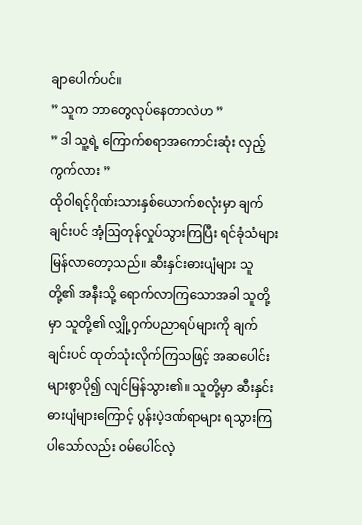ချာပေါက်ပင်။
” သူက ဘာတွေလုပ်နေတာလဲဟ ”
” ဒါ သူ့ရဲ့ ကြောက်စရာအကောင်းဆုံး လှည့်ကွက်လား ”
ထိုဝါရင့်ဂိုဏ်းသားနှစ်ယောက်စလုံးမှာ ချက်ချင်းပင် အံ့ဩတုန်လှုပ်သွားကြပြီး ရင်ခုံသံများ မြန်လာတော့သည်။ ဆီးနှင်းဓားပျံများ သူတို့၏ အနီးသို့ ရောက်လာကြသောအခါ သူတို့မှာ သူတို့၏ လျှို့ဝှက်ပညာရပ်များကို ချက်ချင်းပင် ထုတ်သုံးလိုက်ကြသဖြင့် အဆပေါင်းများစွာပို၍ လျင်မြန်သွား၏။ သူတို့မှာ ဆီးနှင်းဓားပျံများကြောင့် ပွန်းပဲ့ဒဏ်ရာများ ရသွားကြပါသော်လည်း ဝမ်ပေါင်လဲ့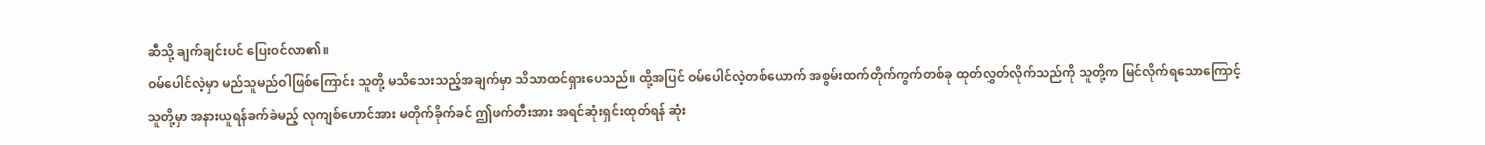ဆီသို့ ချက်ချင်းပင် ပြေးဝင်လာ၏။
ဝမ်ပေါင်လဲ့မှာ မည်သူမည်ဝါဖြစ်ကြောင်း သူတို့ မသိသေးသည့်အချက်မှာ သိသာထင်ရှားပေသည်။ ထို့အပြင် ဝမ်ပေါင်လဲ့တစ်ယောက် အစွမ်းထက်တိုက်ကွက်တစ်ခု ထုတ်လွှတ်လိုက်သည်ကို သူတို့က မြင်လိုက်ရသောကြောင့် သူတို့မှာ အနားယူရန်ခက်ခဲမည့် လုကျစ်ဟောင်အား မတိုက်ခိုက်ခင် ဤဖက်တီးအား အရင်ဆုံးရှင်းထုတ်ရန် ဆုံး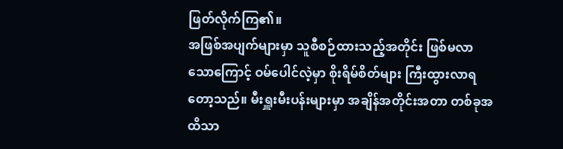ဖြတ်လိုက်ကြ၏။
အဖြစ်အပျက်များမှာ သူစီစဉ်ထားသည့်အတိုင်း ဖြစ်မလာသောကြောင့် ဝမ်ပေါင်လဲ့မှာ စိုးရိမ်စိတ်များ ကြီးထွားလာရတော့သည်။ မီးရှူးမီးပန်းများမှာ အချိန်အတိုင်းအတာ တစ်ခုအထိသာ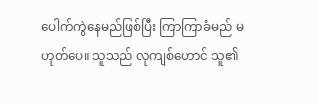ပေါက်ကွဲနေမည်ဖြစ်ပြီး ကြာကြာခံမည် မဟုတ်ပေ။ သူသည် လုကျစ်ဟောင် သူ၏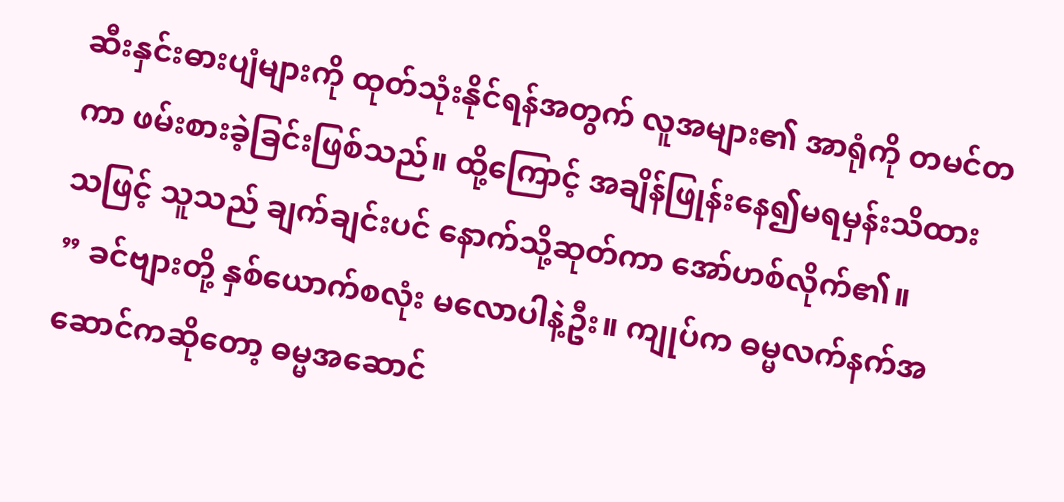ဆီးနှင်းဓားပျံများကို ထုတ်သုံးနိုင်ရန်အတွက် လူအများ၏ အာရုံကို တမင်တကာ ဖမ်းစားခဲ့ခြင်းဖြစ်သည်။ ထို့ကြောင့် အချိန်ဖြုန်းနေ၍မရမှန်းသိထားသဖြင့် သူသည် ချက်ချင်းပင် နောက်သို့ဆုတ်ကာ အော်ဟစ်လိုက်၏။
” ခင်ဗျားတို့ နှစ်ယောက်စလုံး မလောပါနဲ့ဦး။ ကျုပ်က ဓမ္မလက်နက်အဆောင်ကဆိုတော့ ဓမ္မအဆောင်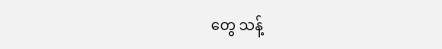တွေ သန့်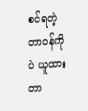စင်ရတဲ့ တာဝန်ကိုပဲ ယူထားတာ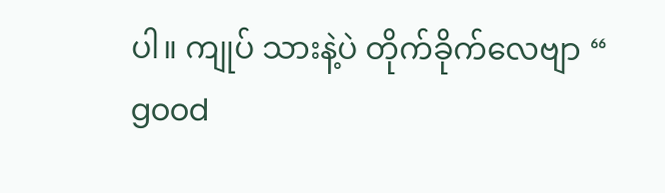ပါ။ ကျုပ် သားနဲ့ပဲ တိုက်ခိုက်လေဗျာ “
good